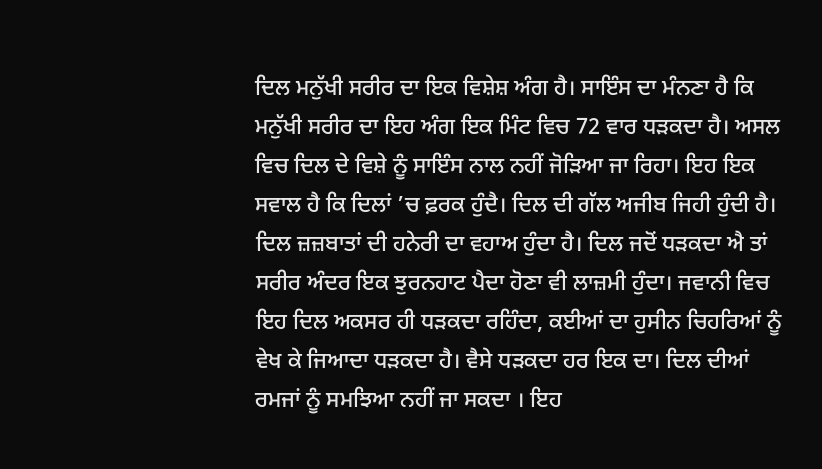ਦਿਲ ਮਨੁੱਖੀ ਸਰੀਰ ਦਾ ਇਕ ਵਿਸ਼ੇਸ਼ ਅੰਗ ਹੈ। ਸਾਇੰਸ ਦਾ ਮੰਨਣਾ ਹੈ ਕਿ ਮਨੁੱਖੀ ਸਰੀਰ ਦਾ ਇਹ ਅੰਗ ਇਕ ਮਿੰਟ ਵਿਚ 72 ਵਾਰ ਧੜਕਦਾ ਹੈ। ਅਸਲ ਵਿਚ ਦਿਲ ਦੇ ਵਿਸ਼ੇ ਨੂੰ ਸਾਇੰਸ ਨਾਲ ਨਹੀਂ ਜੋੜਿਆ ਜਾ ਰਿਹਾ। ਇਹ ਇਕ ਸਵਾਲ ਹੈ ਕਿ ਦਿਲਾਂ ’ਚ ਫ਼ਰਕ ਹੁੰਦੈ। ਦਿਲ ਦੀ ਗੱਲ ਅਜੀਬ ਜਿਹੀ ਹੁੰਦੀ ਹੈ। ਦਿਲ ਜ਼ਜ਼ਬਾਤਾਂ ਦੀ ਹਨੇਰੀ ਦਾ ਵਹਾਅ ਹੁੰਦਾ ਹੈ। ਦਿਲ ਜਦੋਂ ਧੜਕਦਾ ਐ ਤਾਂ ਸਰੀਰ ਅੰਦਰ ਇਕ ਝੁਰਨਹਾਟ ਪੈਦਾ ਹੋਣਾ ਵੀ ਲਾਜ਼ਮੀ ਹੁੰਦਾ। ਜਵਾਨੀ ਵਿਚ ਇਹ ਦਿਲ ਅਕਸਰ ਹੀ ਧੜਕਦਾ ਰਹਿੰਦਾ, ਕਈਆਂ ਦਾ ਹੁਸੀਨ ਚਿਹਰਿਆਂ ਨੂੰ ਵੇਖ ਕੇ ਜਿਆਦਾ ਧੜਕਦਾ ਹੈ। ਵੈਸੇ ਧੜਕਦਾ ਹਰ ਇਕ ਦਾ। ਦਿਲ ਦੀਆਂ ਰਮਜਾਂ ਨੂੰ ਸਮਝਿਆ ਨਹੀਂ ਜਾ ਸਕਦਾ । ਇਹ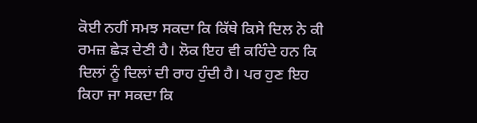ਕੋਈ ਨਹੀਂ ਸਮਝ ਸਕਦਾ ਕਿ ਕਿੱਥੇ ਕਿਸੇ ਦਿਲ ਨੇ ਕੀ ਰਮਜ਼ ਛੇੜ ਦੇਣੀ ਹੈ। ਲੋਕ ਇਹ ਵੀ ਕਹਿੰਦੇ ਹਨ ਕਿ ਦਿਲਾਂ ਨੂੰ ਦਿਲਾਂ ਦੀ ਰਾਹ ਹੁੰਦੀ ਹੈ। ਪਰ ਹੁਣ ਇਹ ਕਿਹਾ ਜਾ ਸਕਦਾ ਕਿ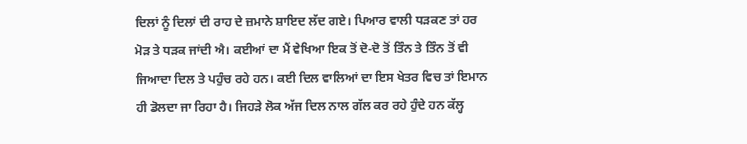ਦਿਲਾਂ ਨੂੰ ਦਿਲਾਂ ਦੀ ਰਾਹ ਦੇ ਜ਼ਮਾਨੇ ਸ਼ਾਇਦ ਲੱਦ ਗਏ। ਪਿਆਰ ਵਾਲੀ ਧੜਕਣ ਤਾਂ ਹਰ ਮੋੜ ਤੇ ਧੜਕ ਜਾਂਦੀ ਐ। ਕਈਆਂ ਦਾ ਮੈਂ ਵੇਖਿਆ ਇਕ ਤੋਂ ਦੋ-ਦੋ ਤੋਂ ਤਿੰਨ ਤੇ ਤਿੰਨ ਤੋਂ ਵੀ ਜਿਆਦਾ ਦਿਲ ਤੇ ਪਹੁੰਚ ਰਹੇ ਹਨ। ਕਈ ਦਿਲ ਵਾਲਿਆਂ ਦਾ ਇਸ ਖੇਤਰ ਵਿਚ ਤਾਂ ਇਮਾਨ ਹੀ ਡੋਲਦਾ ਜਾ ਰਿਹਾ ਹੈ। ਜਿਹੜੇ ਲੋਕ ਅੱਜ ਦਿਲ ਨਾਲ ਗੱਲ ਕਰ ਰਹੇ ਹੁੰਦੇ ਹਨ ਕੱਲ੍ਹ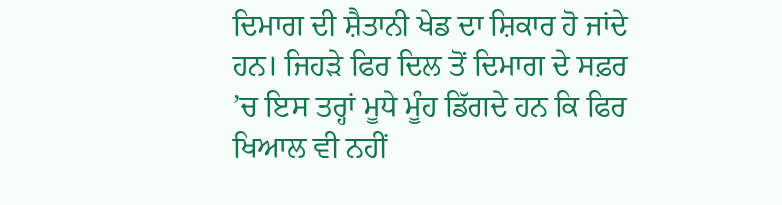ਦਿਮਾਗ ਦੀ ਸ਼ੈਤਾਨੀ ਖੇਡ ਦਾ ਸ਼ਿਕਾਰ ਹੋ ਜਾਂਦੇ ਹਨ। ਜਿਹੜੇ ਫਿਰ ਦਿਲ ਤੋਂ ਦਿਮਾਗ ਦੇ ਸਫ਼ਰ ’ਚ ਇਸ ਤਰ੍ਹਾਂ ਮੂਧੇ ਮੂੰਹ ਡਿੱਗਦੇ ਹਨ ਕਿ ਫਿਰ ਖਿਆਲ ਵੀ ਨਹੀਂ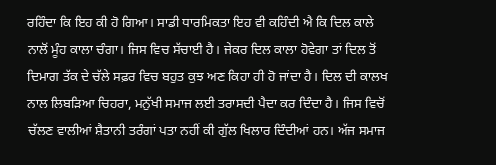ਰਹਿੰਦਾ ਕਿ ਇਹ ਕੀ ਹੋ ਗਿਆ। ਸਾਡੀ ਧਾਰਮਿਕਤਾ ਇਹ ਵੀ ਕਹਿੰਦੀ ਐ ਕਿ ਦਿਲ ਕਾਲੇ ਨਾਲੋਂ ਮੂੰਹ ਕਾਲਾ ਚੰਗਾ। ਜਿਸ ਵਿਚ ਸੱਚਾਈ ਹੈ। ਜੇਕਰ ਦਿਲ ਕਾਲਾ ਹੋਵੇਗਾ ਤਾਂ ਦਿਲ ਤੋਂ ਦਿਮਾਗ ਤੱਕ ਦੇ ਚੱਲੇ ਸਫ਼ਰ ਵਿਚ ਬਹੁਤ ਕੁਝ ਅਣ ਕਿਹਾ ਹੀ ਹੋ ਜਾਂਦਾ ਹੈ। ਦਿਲ ਦੀ ਕਾਲਖ ਨਾਲ ਲਿਬੜਿਆ ਚਿਹਰਾ, ਮਨੁੱਖੀ ਸਮਾਜ ਲਈ ਤਰਾਸਦੀ ਪੈਦਾ ਕਰ ਦਿੰਦਾ ਹੈ। ਜਿਸ ਵਿਚੋਂ ਚੱਲਣ ਵਾਲੀਆਂ ਸ਼ੈਤਾਨੀ ਤਰੰਗਾਂ ਪਤਾ ਨਹੀਂ ਕੀ ਗੁੱਲ ਖਿਲਾਰ ਦਿੰਦੀਆਂ ਹਨ। ਅੱਜ ਸਮਾਜ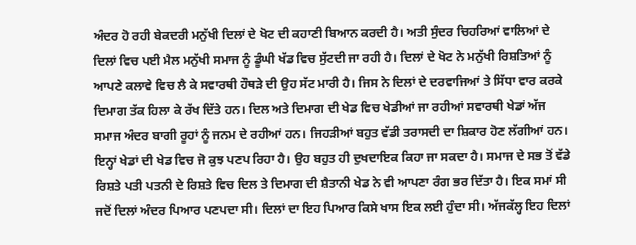ਅੰਦਰ ਹੋ ਰਹੀ ਬੇਕਦਰੀ ਮਨੁੱਖੀ ਦਿਲਾਂ ਦੇ ਖੋਟ ਦੀ ਕਹਾਣੀ ਬਿਆਨ ਕਰਦੀ ਹੈ। ਅਤੀ ਸੁੰਦਰ ਚਿਹਰਿਆਂ ਵਾਲਿਆਂ ਦੇ ਦਿਲਾਂ ਵਿਚ ਪਈ ਮੈਲ ਮਨੁੱਖੀ ਸਮਾਜ ਨੂੰ ਡੂੰਘੀ ਖੱਡ ਵਿਚ ਸੁੱਟਦੀ ਜਾ ਰਹੀ ਹੈ। ਦਿਲਾਂ ਦੇ ਖੋਟ ਨੇ ਮਨੁੱਖੀ ਰਿਸ਼ਤਿਆਂ ਨੂੰ ਆਪਣੇ ਕਲਾਵੇ ਵਿਚ ਲੈ ਕੇ ਸਵਾਰਥੀ ਹੌਥੜੇ ਦੀ ਉਹ ਸੱਟ ਮਾਰੀ ਹੈ। ਜਿਸ ਨੇ ਦਿਲਾਂ ਦੇ ਦਰਵਾਜਿਆਂ ਤੇ ਸਿੱਧਾ ਵਾਰ ਕਰਕੇ ਦਿਮਾਗ ਤੱਕ ਹਿਲਾ ਕੇ ਰੱਖ ਦਿੱਤੇ ਹਨ। ਦਿਲ ਅਤੇ ਦਿਮਾਗ ਦੀ ਖੇਡ ਵਿਚ ਖੇਡੀਆਂ ਜਾ ਰਹੀਆਂ ਸਵਾਰਥੀ ਖੇਡਾਂ ਅੱਜ ਸਮਾਜ ਅੰਦਰ ਬਾਗੀ ਰੂਹਾਂ ਨੂੰ ਜਨਮ ਦੇ ਰਹੀਆਂ ਹਨ। ਜਿਹੜੀਆਂ ਬਹੁਤ ਵੱਡੀ ਤਰਾਸਦੀ ਦਾ ਸ਼ਿਕਾਰ ਹੋਣ ਲੱਗੀਆਂ ਹਨ। ਇਨ੍ਹਾਂ ਖੇਡਾਂ ਦੀ ਖੇਡ ਵਿਚ ਜੋ ਕੁਝ ਪਣਪ ਰਿਹਾ ਹੈ। ਉਹ ਬਹੁਤ ਹੀ ਦੁਖਦਾਇਕ ਕਿਹਾ ਜਾ ਸਕਦਾ ਹੈ। ਸਮਾਜ ਦੇ ਸਭ ਤੋਂ ਵੱਡੇ ਰਿਸ਼ਤੇ ਪਤੀ ਪਤਨੀ ਦੇ ਰਿਸ਼ਤੇ ਵਿਚ ਦਿਲ ਤੇ ਦਿਮਾਗ ਦੀ ਸ਼ੈਤਾਨੀ ਖੇਡ ਨੇ ਵੀ ਆਪਣਾ ਰੰਗ ਭਰ ਦਿੱਤਾ ਹੈ। ਇਕ ਸਮਾਂ ਸੀ ਜਦੋਂ ਦਿਲਾਂ ਅੰਦਰ ਪਿਆਰ ਪਣਪਦਾ ਸੀ। ਦਿਲਾਂ ਦਾ ਇਹ ਪਿਆਰ ਕਿਸੇ ਖਾਸ ਇਕ ਲਈ ਹੁੰਦਾ ਸੀ। ਅੱਜਕੱਲ੍ਹ ਇਹ ਦਿਲਾਂ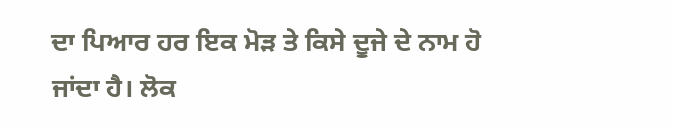ਦਾ ਪਿਆਰ ਹਰ ਇਕ ਮੋੜ ਤੇ ਕਿਸੇ ਦੂਜੇ ਦੇ ਨਾਮ ਹੋ ਜਾਂਦਾ ਹੈ। ਲੋਕ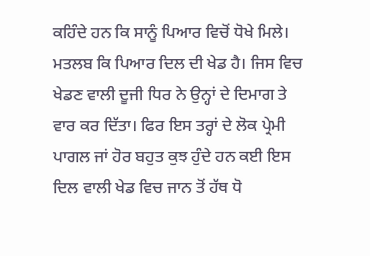ਕਹਿੰਦੇ ਹਨ ਕਿ ਸਾਨੂੰ ਪਿਆਰ ਵਿਚੋਂ ਧੋਖੇ ਮਿਲੇ। ਮਤਲਬ ਕਿ ਪਿਆਰ ਦਿਲ ਦੀ ਖੇਡ ਹੈ। ਜਿਸ ਵਿਚ ਖੇਡਣ ਵਾਲੀ ਦੂਜੀ ਧਿਰ ਨੇ ਉਨ੍ਹਾਂ ਦੇ ਦਿਮਾਗ ਤੇ ਵਾਰ ਕਰ ਦਿੱਤਾ। ਫਿਰ ਇਸ ਤਰ੍ਹਾਂ ਦੇ ਲੋਕ ਪ੍ਰੇਮੀ ਪਾਗਲ ਜਾਂ ਹੋਰ ਬਹੁਤ ਕੁਝ ਹੁੰਦੇ ਹਨ ਕਈ ਇਸ ਦਿਲ ਵਾਲੀ ਖੇਡ ਵਿਚ ਜਾਨ ਤੋਂ ਹੱਥ ਧੋ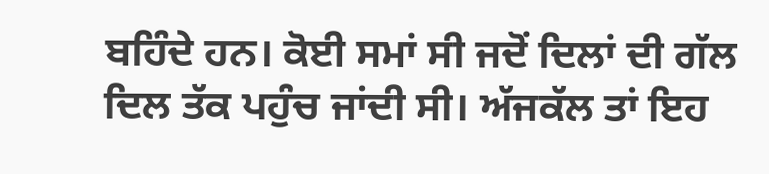ਬਹਿੰਦੇ ਹਨ। ਕੋਈ ਸਮਾਂ ਸੀ ਜਦੋਂ ਦਿਲਾਂ ਦੀ ਗੱਲ ਦਿਲ ਤੱਕ ਪਹੁੰਚ ਜਾਂਦੀ ਸੀ। ਅੱਜਕੱਲ ਤਾਂ ਇਹ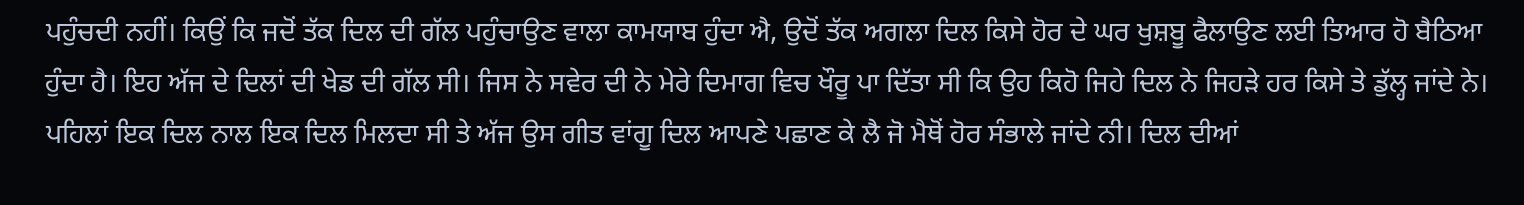ਪਹੁੰਚਦੀ ਨਹੀਂ। ਕਿਉਂ ਕਿ ਜਦੋਂ ਤੱਕ ਦਿਲ ਦੀ ਗੱਲ ਪਹੁੰਚਾਉਣ ਵਾਲਾ ਕਾਮਯਾਬ ਹੁੰਦਾ ਐ, ਉਦੋਂ ਤੱਕ ਅਗਲਾ ਦਿਲ ਕਿਸੇ ਹੋਰ ਦੇ ਘਰ ਖੁਸ਼ਬੂ ਫੈਲਾਉਣ ਲਈ ਤਿਆਰ ਹੋ ਬੈਠਿਆ ਹੁੰਦਾ ਹੈ। ਇਹ ਅੱਜ ਦੇ ਦਿਲਾਂ ਦੀ ਖੇਡ ਦੀ ਗੱਲ ਸੀ। ਜਿਸ ਨੇ ਸਵੇਰ ਦੀ ਨੇ ਮੇਰੇ ਦਿਮਾਗ ਵਿਚ ਖੌਰੂ ਪਾ ਦਿੱਤਾ ਸੀ ਕਿ ਉਹ ਕਿਹੋ ਜਿਹੇ ਦਿਲ ਨੇ ਜਿਹੜੇ ਹਰ ਕਿਸੇ ਤੇ ਡੁੱਲ੍ਹ ਜਾਂਦੇ ਨੇ। ਪਹਿਲਾਂ ਇਕ ਦਿਲ ਨਾਲ ਇਕ ਦਿਲ ਮਿਲਦਾ ਸੀ ਤੇ ਅੱਜ ਉਸ ਗੀਤ ਵਾਂਗੂ ਦਿਲ ਆਪਣੇ ਪਛਾਣ ਕੇ ਲੈ ਜੋ ਮੈਥੋਂ ਹੋਰ ਸੰਭਾਲੇ ਜਾਂਦੇ ਨੀ। ਦਿਲ ਦੀਆਂ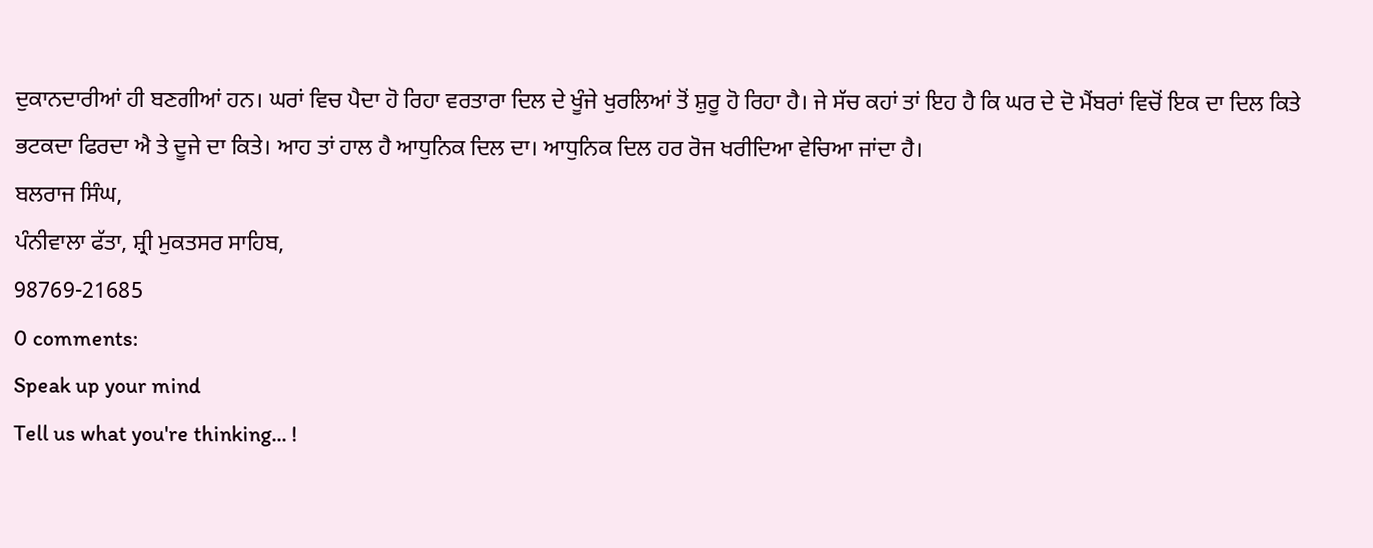ਦੁਕਾਨਦਾਰੀਆਂ ਹੀ ਬਣਗੀਆਂ ਹਨ। ਘਰਾਂ ਵਿਚ ਪੈਦਾ ਹੋ ਰਿਹਾ ਵਰਤਾਰਾ ਦਿਲ ਦੇ ਖੂੰਜੇ ਖੁਰਲਿਆਂ ਤੋਂ ਸ਼ੁਰੂ ਹੋ ਰਿਹਾ ਹੈ। ਜੇ ਸੱਚ ਕਹਾਂ ਤਾਂ ਇਹ ਹੈ ਕਿ ਘਰ ਦੇ ਦੋ ਮੈਂਬਰਾਂ ਵਿਚੋਂ ਇਕ ਦਾ ਦਿਲ ਕਿਤੇ ਭਟਕਦਾ ਫਿਰਦਾ ਐ ਤੇ ਦੂਜੇ ਦਾ ਕਿਤੇ। ਆਹ ਤਾਂ ਹਾਲ ਹੈ ਆਧੁਨਿਕ ਦਿਲ ਦਾ। ਆਧੁਨਿਕ ਦਿਲ ਹਰ ਰੋਜ ਖਰੀਦਿਆ ਵੇਚਿਆ ਜਾਂਦਾ ਹੈ।
ਬਲਰਾਜ ਸਿੰਘ,
ਪੰਨੀਵਾਲਾ ਫੱਤਾ, ਸ਼੍ਰੀ ਮੁਕਤਸਰ ਸਾਹਿਬ,
98769-21685
0 comments:
Speak up your mind
Tell us what you're thinking... !